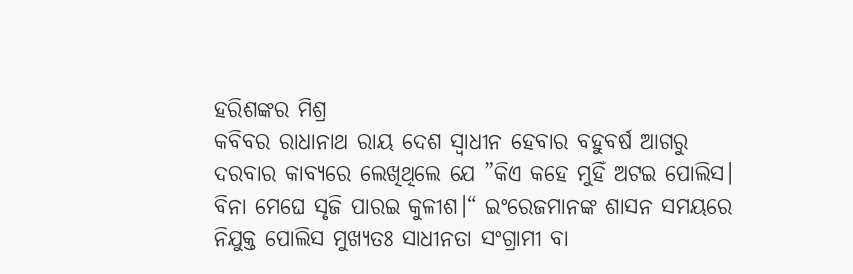ହରିଶଙ୍କର ମିଶ୍ର
କବିବର ରାଧାନାଥ ରାୟ ଦେଶ ସ୍ବାଧୀନ ହେବାର ବହୁବର୍ଷ ଆଗରୁ ଦରବାର କାବ୍ୟରେ ଲେଖିଥିଲେ ଯେ ”କିଏ କହେ ମୁହିଁ ଅଟଇ ପୋଲିସ। ବିନା ମେଘେ ସୃଜି ପାରଇ କୁଳୀଶ।“ ଇଂରେଜମାନଙ୍କ ଶାସନ ସମୟରେ ନିଯୁକ୍ତ ପୋଲିସ ମୁଖ୍ୟତଃ ସାଧୀନତା ସଂଗ୍ରାମୀ ବା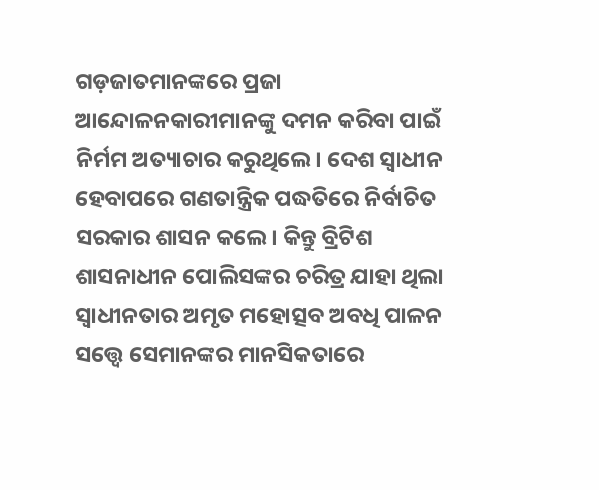ଗଡ଼ଜାତମାନଙ୍କରେ ପ୍ରଜା ଆନ୍ଦୋଳନକାରୀମାନଙ୍କୁ ଦମନ କରିବା ପାଇଁ ନିର୍ମମ ଅତ୍ୟାଚାର କରୁଥିଲେ। ଦେଶ ସ୍ବାଧୀନ ହେବାପରେ ଗଣତାନ୍ତ୍ରିକ ପଦ୍ଧତିରେ ନିର୍ବାଚିତ ସରକାର ଶାସନ କଲେ। କିନ୍ତୁ ବ୍ରିଟିଶ ଶାସନାଧୀନ ପୋଲିସଙ୍କର ଚରିତ୍ର ଯାହା ଥିଲା ସ୍ବାଧୀନତାର ଅମୃତ ମହୋତ୍ସବ ଅବଧି ପାଳନ ସତ୍ତ୍ୱେ ସେମାନଙ୍କର ମାନସିକତାରେ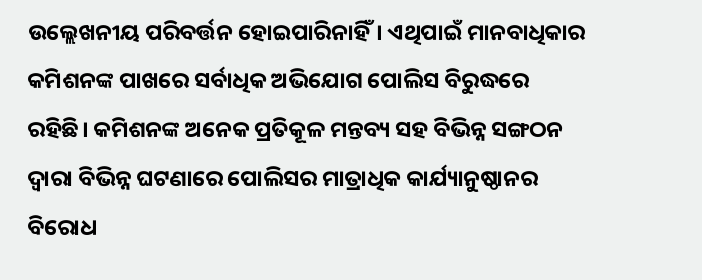ଉଲ୍ଲେଖନୀୟ ପରିବର୍ତ୍ତନ ହୋଇପାରିନାହିଁ। ଏଥିପାଇଁ ମାନବାଧିକାର କମିଶନଙ୍କ ପାଖରେ ସର୍ବାଧିକ ଅଭିଯୋଗ ପୋଲିସ ବିରୁଦ୍ଧରେ ରହିଛି। କମିଶନଙ୍କ ଅନେକ ପ୍ରତିକୂଳ ମନ୍ତବ୍ୟ ସହ ବିଭିନ୍ନ ସଙ୍ଗଠନ ଦ୍ବାରା ବିଭିନ୍ନ ଘଟଣାରେ ପୋଲିସର ମାତ୍ରାଧିକ କାର୍ଯ୍ୟାନୁଷ୍ଠାନର ବିରୋଧ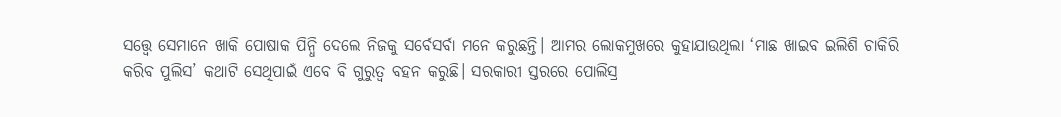ସତ୍ତ୍ୱେ ସେମାନେ ଖାକି ପୋଷାକ ପିନ୍ଧି ଦେଲେ ନିଜକୁ ସର୍ବେସର୍ବା ମନେ କରୁଛନ୍ତି। ଆମର ଲୋକମୁଖରେ କୁହାଯାଉଥିଲା ‘ମାଛ ଖାଇବ ଇଲିଶି ଚାକିରି କରିବ ପୁଲିସ’ କଥାଟି ସେଥିପାଇଁ ଏବେ ବି ଗୁରୁତ୍ୱ ବହନ କରୁଛି। ସରକାରୀ ସ୍ତରରେ ପୋଲିସ୍ର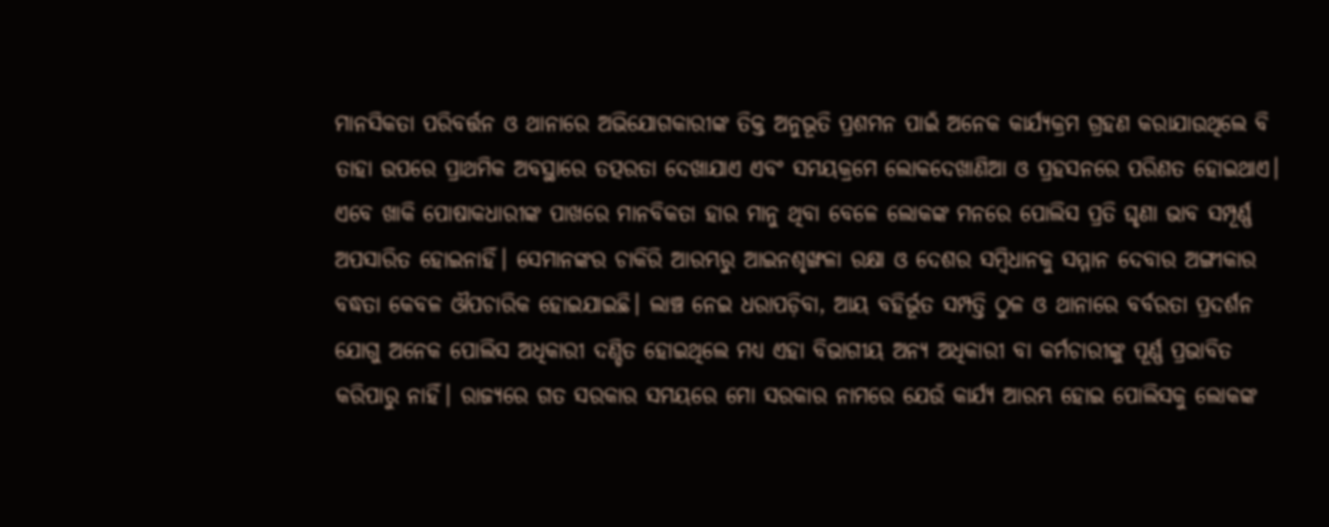ମାନସିକତା ପରିବର୍ତ୍ତନ ଓ ଥାନାରେ ଅଭିଯୋଗକାରୀଙ୍କ ତିକ୍ତ ଅନୁଭୂତି ପ୍ରଶମନ ପାଇଁ ଅନେକ କାର୍ଯ୍ୟକ୍ରମ ଗ୍ରହଣ କରାଯାଉଥିଲେ ବି ତାହା ଉପରେ ପ୍ରାଥମିକ ଅବସ୍ଥାରେ ତତ୍ପରତା ଦେଖାଯାଏ ଏବଂ ସମୟକ୍ରମେ ଲୋକଦେଖାଣିଆ ଓ ପ୍ରହସନରେ ପରିଣତ ହୋଇଥାଏ। ଏବେ ଖାକି ପୋଷାକଧାରୀଙ୍କ ପାଖରେ ମାନବିକତା ହାର ମାନୁ ଥିବା ବେଳେ ଲୋକଙ୍କ ମନରେ ପୋଲିସ ପ୍ରତି ଘୃଣା ଭାବ ସମ୍ପୂର୍ଣ୍ଣ ଅପସାରିତ ହୋଇନାହିଁ। ସେମାନଙ୍କର ଚାକିରି ଆରମ୍ଭରୁ ଆଇନଶୃଙ୍ଖଳା ରକ୍ଷା ଓ ଦେଶର ସମ୍ବିଧାନକୁ ସମ୍ମାନ ଦେବାର ଅଙ୍ଗୀକାର ବଦ୍ଧତା କେବଳ ଔପଚାରିକ ହୋଇଯାଇଛି। ଲାଞ୍ଚ ନେଇ ଧରାପଡ଼ିବା, ଆୟ ବହିର୍ଭୂତ ସମ୍ପତ୍ତି ଠୁଳ ଓ ଥାନାରେ ବର୍ବରତା ପ୍ରଦର୍ଶନ ଯୋଗୁ ଅନେକ ପୋଲିସ ଅଧିକାରୀ ଦଣ୍ଡିତ ହୋଇଥିଲେ ମଧ୍ୟ ଏହା ବିଭାଗୀୟ ଅନ୍ୟ ଅଧିକାରୀ ବା କର୍ମଚାରୀଙ୍କୁ ପୂର୍ଣ୍ଣ ପ୍ରଭାବିତ କରିପାରୁ ନାହିଁ। ରାଜ୍ୟରେ ଗତ ସରକାର ସମୟରେ ମୋ ସରକାର ନାମରେ ଯେଉଁ କାର୍ଯ୍ୟ ଆରମ୍ଭ ହୋଇ ପୋଲିସକୁ ଲୋକଙ୍କ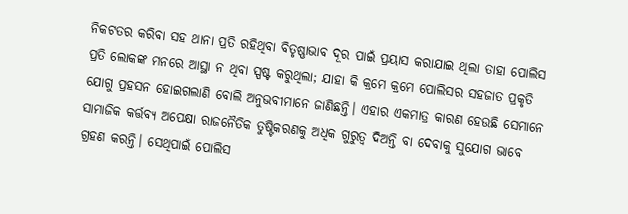ନିକଟତର କରିବା ସହ ଥାନା ପ୍ରତି ରହିଥିବା ବିତୃଷ୍ଣାଭାବ ଦୂର ପାଇଁ ପ୍ରୟାସ କରାଯାଇ ଥିଲା ତାହା ପୋଲିସ ପ୍ରତି ଲୋକଙ୍କ ମନରେ ଆସ୍ଥା ନ ଥିବା ସ୍ପଷ୍ଟ କରୁଥିଲା; ଯାହା କି କ୍ରମେ କ୍ରମେ ପୋଲିସର ସହଜାତ ପ୍ରକୃତି ଯୋଗୁ ପ୍ରହସନ ହୋଇଗଲାଣି ବୋଲି ଅନୁଭବୀମାନେ ଜାଣିଛନ୍ତି। ଏହାର ଏକମାତ୍ର କାରଣ ହେଉଛି ସେମାନେ ସାମାଜିକ କର୍ତ୍ତବ୍ୟ ଅପେକ୍ଷା ରାଜନୈତିକ ତୁଷ୍ଟିକରଣକୁ ଅଧିକ ଗୁରୁତ୍ୱ ଦିଅନ୍ତି ବା ଦେବାକୁ ସୁଯୋଗ ଭାବେ ଗ୍ରହଣ କରନ୍ତି। ସେଥିପାଇଁ ପୋଲିସ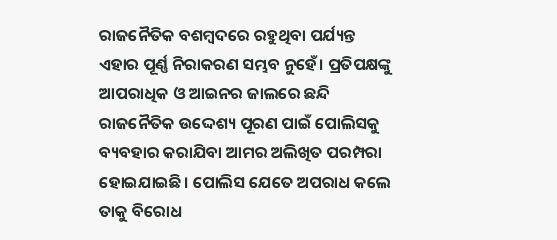ରାଜନୈତିକ ବଶମ୍ବଦରେ ରହୁଥିବା ପର୍ଯ୍ୟନ୍ତ ଏହାର ପୂର୍ଣ୍ଣ ନିରାକରଣ ସମ୍ଭବ ନୁହେଁ। ପ୍ରତିପକ୍ଷଙ୍କୁ ଆପରାଧିକ ଓ ଆଇନର ଜାଲରେ ଛନ୍ଦି ରାଜନୈତିକ ଉଦ୍ଦେଶ୍ୟ ପୂରଣ ପାଇଁ ପୋଲିସକୁ ବ୍ୟବହାର କରାଯିବା ଆମର ଅଲିଖିତ ପରମ୍ପରା ହୋଇଯାଇଛି। ପୋଲିସ ଯେତେ ଅପରାଧ କଲେ ତାକୁ ବିରୋଧ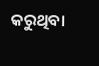କରୁଥିବା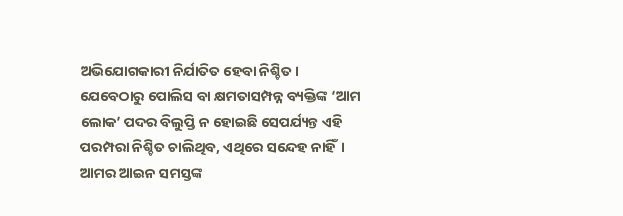ଅଭିଯୋଗକାରୀ ନିର୍ଯାତିତ ହେବା ନିଶ୍ଚିତ। ଯେବେଠାରୁ ପୋଲିସ ବା କ୍ଷମତାସମ୍ପନ୍ନ ବ୍ୟକ୍ତିଙ୍କ ‘ଆମ ଲୋକ’ ପଦର ବିଲୁପ୍ତି ନ ହୋଇଛି ସେପର୍ଯ୍ୟନ୍ତ ଏହି ପରମ୍ପରା ନିଶ୍ଚିତ ଚାଲିଥିବ, ଏଥିରେ ସନ୍ଦେହ ନାହିଁ।
ଆମର ଆଇନ ସମସ୍ତଙ୍କ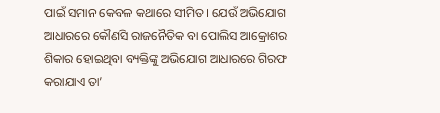ପାଇଁ ସମାନ କେବଳ କଥାରେ ସୀମିତ। ଯେଉଁ ଅଭିଯୋଗ ଆଧାରରେ କୌଣସି ରାଜନୈତିକ ବା ପୋଲିସ ଆକ୍ରୋଶର ଶିକାର ହୋଇଥିବା ବ୍ୟକ୍ତିଙ୍କୁ ଅଭିଯୋଗ ଆଧାରରେ ଗିରଫ କରାଯାଏ ତା’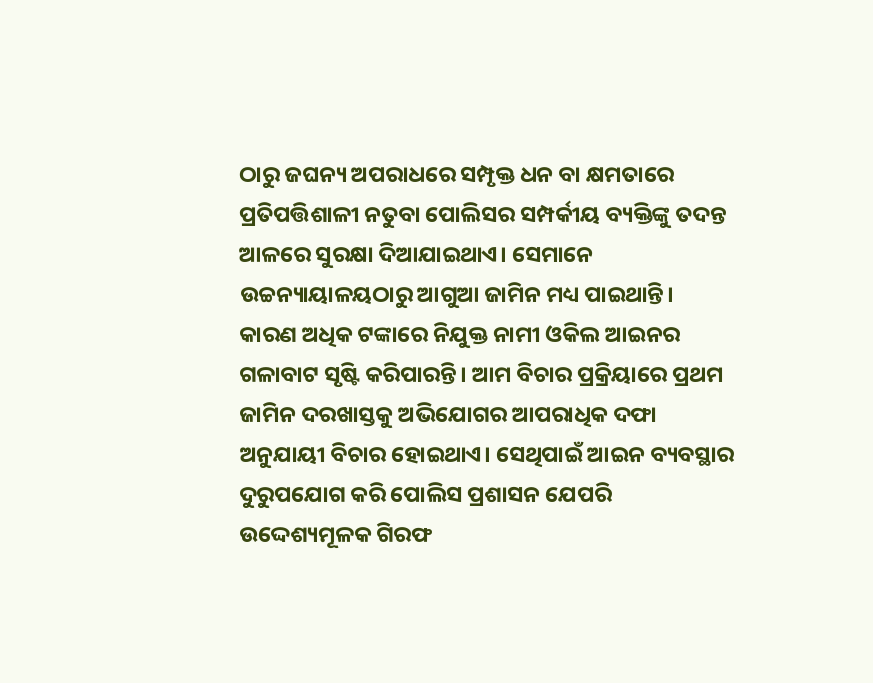ଠାରୁ ଜଘନ୍ୟ ଅପରାଧରେ ସମ୍ପୃକ୍ତ ଧନ ବା କ୍ଷମତାରେ ପ୍ରତିପତ୍ତିଶାଳୀ ନତୁବା ପୋଲିସର ସମ୍ପର୍କୀୟ ବ୍ୟକ୍ତିଙ୍କୁ ତଦନ୍ତ ଆଳରେ ସୁରକ୍ଷା ଦିଆଯାଇଥାଏ। ସେମାନେ ଉଚ୍ଚନ୍ୟାୟାଳୟଠାରୁ ଆଗୁଆ ଜାମିନ ମଧ୍ୟ ପାଇଥାନ୍ତି। କାରଣ ଅଧିକ ଟଙ୍କାରେ ନିଯୁକ୍ତ ନାମୀ ଓକିଲ ଆଇନର ଗଳାବାଟ ସୃଷ୍ଟି କରିପାରନ୍ତି। ଆମ ବିଚାର ପ୍ରକ୍ରିୟାରେ ପ୍ରଥମ ଜାମିନ ଦରଖାସ୍ତକୁ ଅଭିଯୋଗର ଆପରାଧିକ ଦଫା ଅନୁଯାୟୀ ବିଚାର ହୋଇଥାଏ। ସେଥିପାଇଁ ଆଇନ ବ୍ୟବସ୍ଥାର ଦୁରୁପଯୋଗ କରି ପୋଲିସ ପ୍ରଶାସନ ଯେପରି ଉଦ୍ଦେଶ୍ୟମୂଳକ ଗିରଫ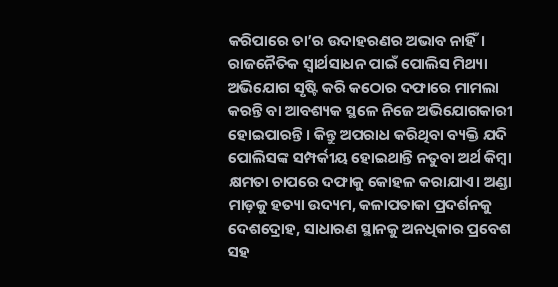କରିପାରେ ତା’ର ଉଦାହରଣର ଅଭାବ ନାହିଁ। ରାଜନୈତିକ ସ୍ବାର୍ଥସାଧନ ପାଇଁ ପୋଲିସ ମିଥ୍ୟା ଅଭିଯୋଗ ସୃଷ୍ଟି କରି କଠୋର ଦଫାରେ ମାମଲା କରନ୍ତି ବା ଆବଶ୍ୟକ ସ୍ଥଳେ ନିଜେ ଅଭିଯୋଗକାରୀ ହୋଇପାରନ୍ତି। କିନ୍ତୁ ଅପରାଧ କରିଥିବା ବ୍ୟକ୍ତି ଯଦି ପୋଲିସଙ୍କ ସମ୍ପର୍କୀୟ ହୋଇଥାନ୍ତି ନତୁବା ଅର୍ଥ କିମ୍ବା କ୍ଷମତା ଚାପରେ ଦଫାକୁ କୋହଳ କରାଯାଏ। ଅଣ୍ଡା ମାଡ଼କୁ ହତ୍ୟା ଉଦ୍ୟମ, କଳାପତାକା ପ୍ରଦର୍ଶନକୁ ଦେଶଦ୍ରୋହ, ସାଧାରଣ ସ୍ଥାନକୁ ଅନଧିକାର ପ୍ରବେଶ ସହ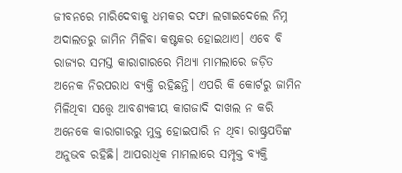ଜୀବନରେ ମାରିଦେବାକୁ ଧମକର ଦଫା ଲଗାଇଦେଲେ ନିମ୍ନ ଅଦାଲତରୁ ଜାମିନ ମିଳିବା କଷ୍ଟକର ହୋଇଥାଏ। ଏବେ ବି ରାଜ୍ୟର ସମସ୍ତ କାରାଗାରରେ ମିଥ୍ୟା ମାମଲାରେ ଜଡ଼ିତ ଅନେକ ନିରପରାଧ ବ୍ୟକ୍ତି ରହିଛନ୍ତି। ଏପରି କି କୋର୍ଟରୁ ଜାମିନ ମିଳିଥିବା ସତ୍ତ୍ୱେ ଆବଶ୍ୟକୀୟ କାଗଜାଦି ଦାଖଲ ନ କରି ଅନେକେ କାରାଗାରରୁ ମୁକ୍ତ ହୋଇପାରି ନ ଥିବା ରାଷ୍ଟ୍ରପତିଙ୍କ ଅନୁଭବ ରହିଛି। ଆପରାଧିକ ମାମଲାରେ ସମ୍ପୃକ୍ତ ବ୍ୟକ୍ତି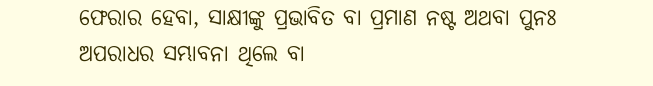ଫେରାର ହେବା, ସାକ୍ଷୀଙ୍କୁ ପ୍ରଭାବିତ ବା ପ୍ରମାଣ ନଷ୍ଟ ଅଥବା ପୁନଃ ଅପରାଧର ସମ୍ଭାବନା ଥିଲେ ବା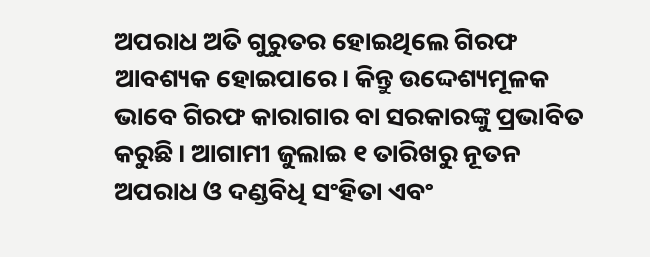ଅପରାଧ ଅତି ଗୁରୁତର ହୋଇଥିଲେ ଗିରଫ ଆବଶ୍ୟକ ହୋଇପାରେ। କିନ୍ତୁ ଉଦ୍ଦେଶ୍ୟମୂଳକ ଭାବେ ଗିରଫ କାରାଗାର ବା ସରକାରଙ୍କୁ ପ୍ରଭାବିତ କରୁଛି। ଆଗାମୀ ଜୁଲାଇ ୧ ତାରିଖରୁ ନୂତନ ଅପରାଧ ଓ ଦଣ୍ଡବିଧି ସଂହିତା ଏବଂ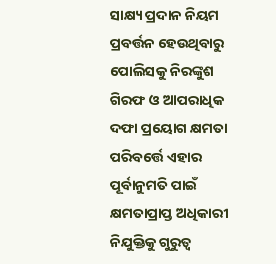ସାକ୍ଷ୍ୟ ପ୍ରଦାନ ନିୟମ ପ୍ରବର୍ତ୍ତନ ହେଉଥିବାରୁ ପୋଲିସକୁ ନିରଙ୍କୁଶ ଗିରଫ ଓ ଆପରାଧିକ ଦଫା ପ୍ରୟୋଗ କ୍ଷମତା ପରିବର୍ତ୍ତେ ଏହାର ପୂର୍ବାନୁମତି ପାଇଁ କ୍ଷମତାପ୍ରାପ୍ତ ଅଧିକାରୀ ନିଯୁକ୍ତିକୁ ଗୁରୁତ୍ୱ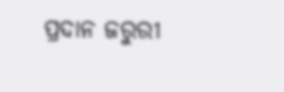ପ୍ରଦାନ ଜରୁରୀ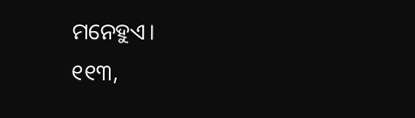ମନେହୁଏ।
୧୧୩,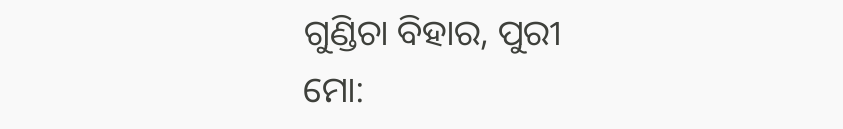ଗୁଣ୍ଡିଚା ବିହାର, ପୁରୀ
ମୋ: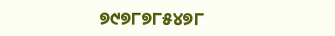୭୯୭୮୭୮୫୪୭୮